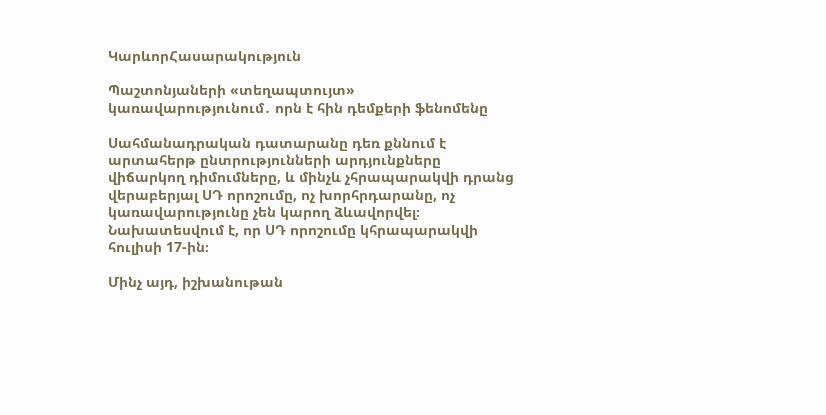ԿարևորՀասարակություն

Պաշտոնյաների «տեղապտույտ» կառավարությունում․ որն է հին դեմքերի ֆենոմենը

Սահմանադրական դատարանը դեռ քննում է արտահերթ ընտրությունների արդյունքները վիճարկող դիմումները, և մինչև չհրապարակվի դրանց վերաբերյալ ՍԴ որոշումը, ոչ խորհրդարանը, ոչ կառավարությունը չեն կարող ձևավորվել։ Նախատեսվում է, որ ՍԴ որոշումը կհրապարակվի հուլիսի 17-ին։

Մինչ այդ, իշխանութան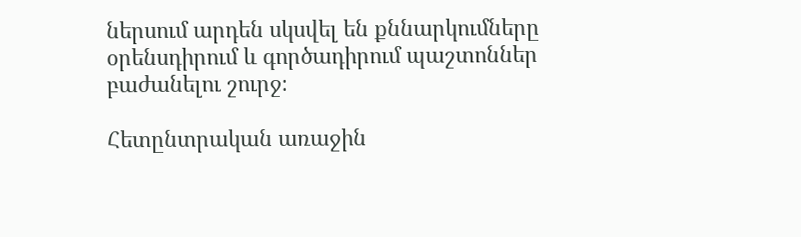ներսում արդեն սկսվել են քննարկումները օրենսդիրում և գործադիրում պաշտոններ բաժանելու շուրջ։

Հետընտրական առաջին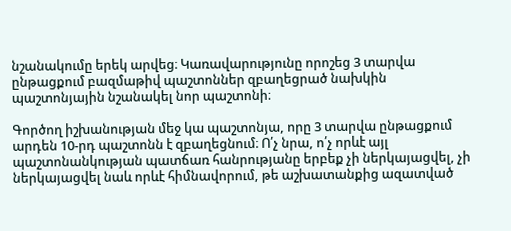նշանակումը երեկ արվեց։ Կառավարությունը որոշեց 3 տարվա ընթացքում բազմաթիվ պաշտոններ զբաղեցրած նախկին պաշտոնյային նշանակել նոր պաշտոնի։

Գործող իշխանության մեջ կա պաշտոնյա, որը 3 տարվա ընթացքում արդեն 10-րդ պաշտոնն է զբաղեցնում։ Ո՛չ նրա, ո՛չ որևէ այլ պաշտոնանկության պատճառ հանրությանը երբեք չի ներկայացվել, չի ներկայացվել նաև որևէ հիմնավորում, թե աշխատանքից ազատված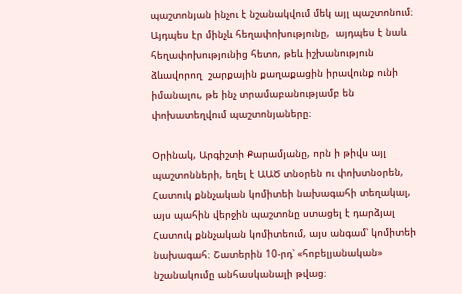պաշտոնյան ինչու է նշանակվում մեկ այլ պաշտոնում։ Այդպես էր մինչև հեղափոխությունը,  այդպես է նաև հեղափոխությունից հետո, թեև իշխանություն ձևավորող  շարքային քաղաքացին իրավունք ունի իմանալու, թե ինչ տրամաբանությամբ են փոխատեղվում պաշտոնյաները։

Օրինակ, Արգիշտի Քարամյանը, որն ի թիվս այլ պաշտոնների, եղել է ԱԱԾ տնօրեն ու փոխտնօրեն, Հատուկ քննչական կոմիտեի նախագահի տեղակալ, այս պահին վերջին պաշտոնը ստացել է դարձյալ Հատուկ քննչական կոմիտեում, այս անգամ՝ կոմիտեի նախագահ։ Շատերին 10-րդ՝ «հոբելյանական» նշանակումը անհասկանալի թվաց։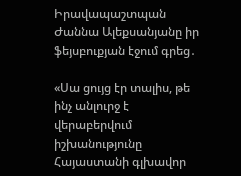Իրավապաշտպան Ժաննա Ալեքսանյանը իր ֆեյսբուքյան էջում գրեց․

«Սա ցույց էր տալիս, թե ինչ անլուրջ է վերաբերվում իշխանությունը Հայաստանի գլխավոր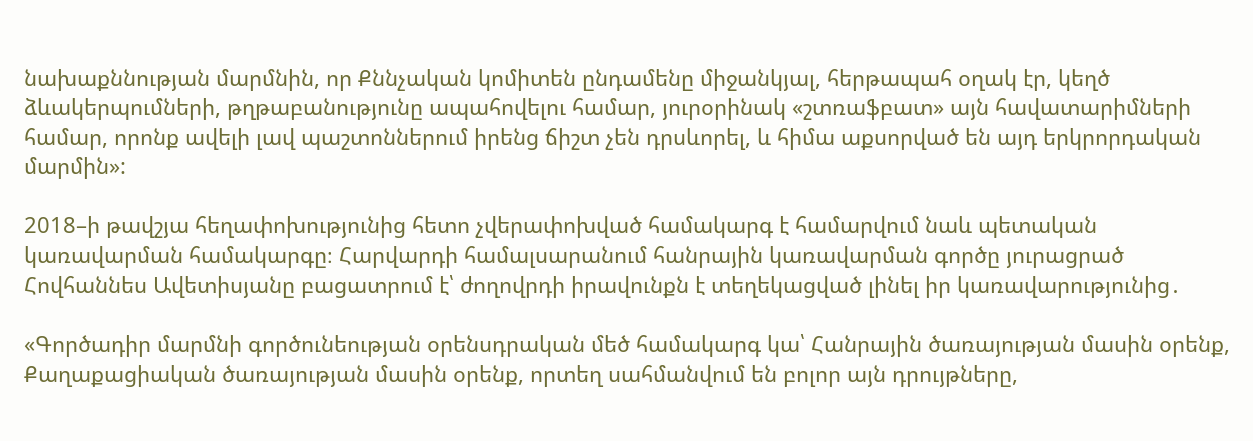նախաքննության մարմնին, որ Քննչական կոմիտեն ընդամենը միջանկյալ, հերթապահ օղակ էր, կեղծ ձևակերպումների, թղթաբանությունը ապահովելու համար, յուրօրինակ «շտռաֆբատ» այն հավատարիմների համար, որոնք ավելի լավ պաշտոններում իրենց ճիշտ չեն դրսևորել, և հիմա աքսորված են այդ երկրորդական մարմին»:

2018–ի թավշյա հեղափոխությունից հետո չվերափոխված համակարգ է համարվում նաև պետական կառավարման համակարգը։ Հարվարդի համալսարանում հանրային կառավարման գործը յուրացրած Հովհաննես Ավետիսյանը բացատրում է՝ ժողովրդի իրավունքն է տեղեկացված լինել իր կառավարությունից․

«Գործադիր մարմնի գործունեության օրենսդրական մեծ համակարգ կա՝ Հանրային ծառայության մասին օրենք, Քաղաքացիական ծառայության մասին օրենք, որտեղ սահմանվում են բոլոր այն դրույթները,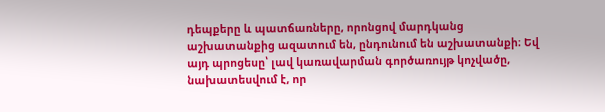դեպքերը և պատճառները, որոնցով մարդկանց աշխատանքից ազատում են, ընդունում են աշխատանքի։ Եվ այդ պրոցեսը՝ լավ կառավարման գործառույթ կոչվածը, նախատեսվում է, որ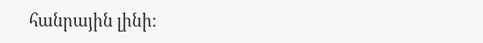հանրային լինի։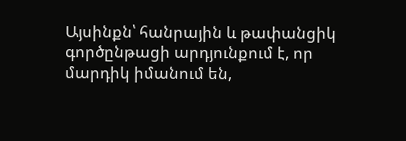Այսինքն՝ հանրային և թափանցիկ գործընթացի արդյունքում է, որ մարդիկ իմանում են,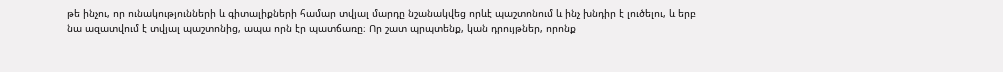թե ինչու, որ ունակությունների և գիտալիքների համար տվյալ մարդը նշանակվեց որևէ պաշտոնում և ինչ խնդիր է լուծելու, և երբ նա ազատվում է տվյալ պաշտոնից, ապա որն էր պատճառը։ Որ շատ պրպտենք, կան դրույթներ, որոնք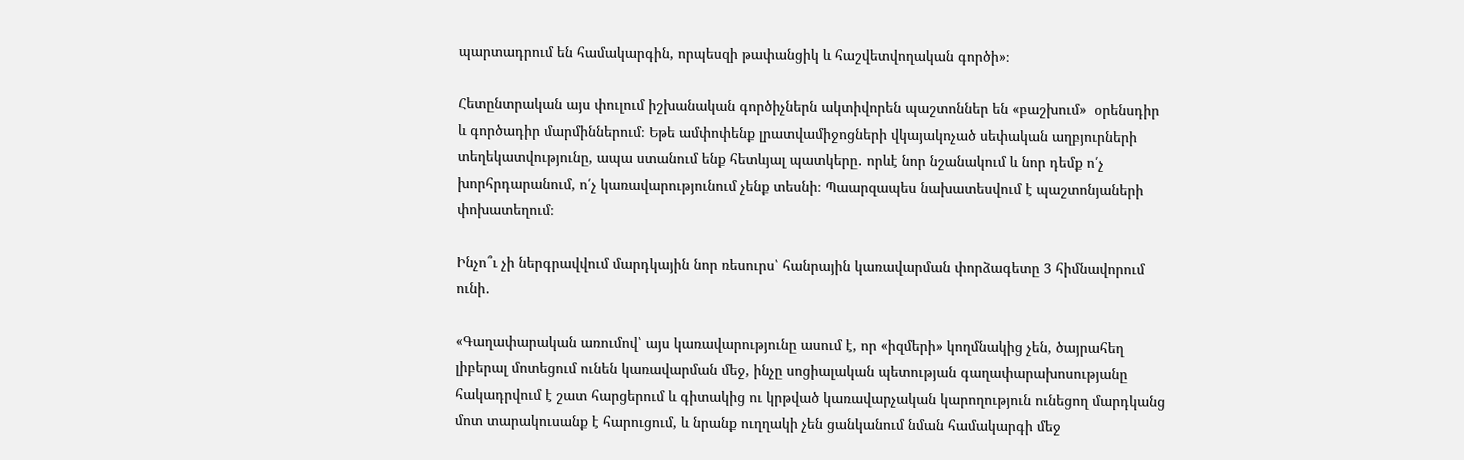պարտադրում են համակարգին, որպեսզի թափանցիկ և հաշվետվողական գործի»։

Հետընտրական այս փուլում իշխանական գործիչներն ակտիվորեն պաշտոններ են «բաշխում»  օրենսդիր և գործադիր մարմիններում։ Եթե ամփոփենք լրատվամիջոցների վկայակոչած սեփական աղբյուրների տեղեկատվությունը, ապա ստանում ենք հետևյալ պատկերը․ որևէ նոր նշանակում և նոր դեմք ո՛չ խորհրդարանում, ո՛չ կառավարությունում չենք տեսնի։ Պաարզապես նախատեսվում է պաշտոնյաների փոխատեղում։

Ինչո՞ւ չի ներգրավվում մարդկային նոր ռեսուրս՝ հանրային կառավարման փորձագետը 3 հիմնավորում ունի․

«Գաղափարական առումով՝ այս կառավարությունը ասում է, որ «իզմերի» կողմնակից չեն, ծայրահեղ լիբերալ մոտեցում ունեն կառավարման մեջ, ինչը սոցիալական պետության գաղափարախոսությանը հակադրվում է շատ հարցերում և գիտակից ու կրթված կառավարչական կարողություն ունեցող մարդկանց մոտ տարակուսանք է հարուցում, և նրանք ուղղակի չեն ցանկանում նման համակարգի մեջ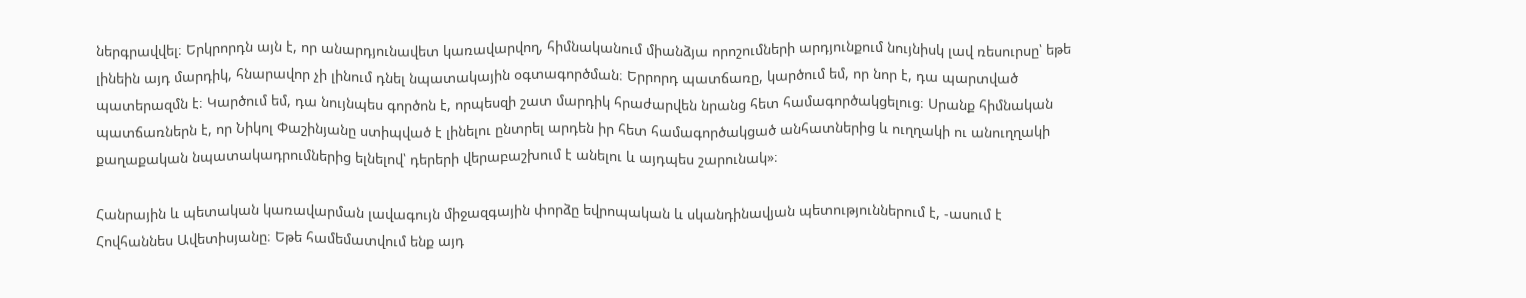ներգրավվել։ Երկրորդն այն է, որ անարդյունավետ կառավարվող, հիմնականում միանձյա որոշումների արդյունքում նույնիսկ լավ ռեսուրսը՝ եթե լինեին այդ մարդիկ, հնարավոր չի լինում դնել նպատակային օգտագործման։ Երրորդ պատճառը, կարծում եմ, որ նոր է, դա պարտված պատերազմն է։ Կարծում եմ, դա նույնպես գործոն է, որպեսզի շատ մարդիկ հրաժարվեն նրանց հետ համագործակցելուց։ Սրանք հիմնական պատճառներն է, որ Նիկոլ Փաշինյանը ստիպված է լինելու ընտրել արդեն իր հետ համագործակցած անհատներից և ուղղակի ու անուղղակի քաղաքական նպատակադրումներից ելնելով՝ դերերի վերաբաշխում է անելու և այդպես շարունակ»։

Հանրային և պետական կառավարման լավագույն միջազգային փորձը եվրոպական և սկանդինավյան պետություններում է, -ասում է Հովհաննես Ավետիսյանը։ Եթե համեմատվում ենք այդ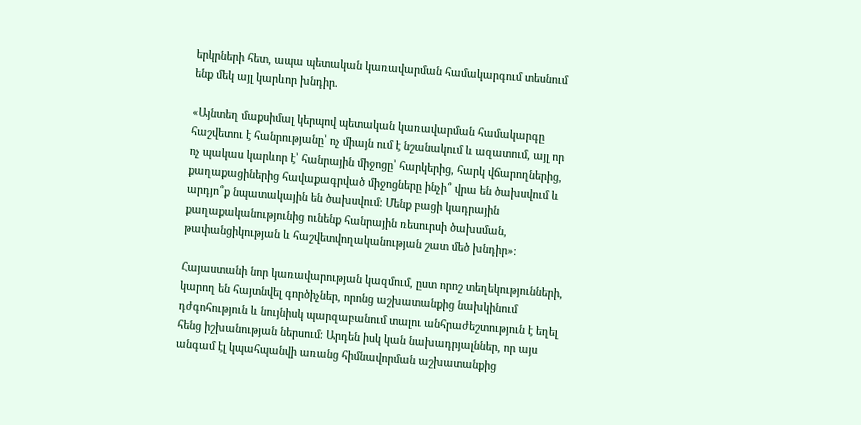երկրների հետ, ապա պետական կառավարման համակարգում տեսնում ենք մեկ այլ կարևոր խնդիր․

«Այնտեղ մաքսիմալ կերպով պետական կառավարման համակարգը հաշվետու է հանրությանը՝ ոչ միայն ում է նշանակում և ազատում, այլ որ ոչ պակաս կարևոր է՝ հանրային միջոցը՝ հարկերից, հարկ վճարողներից, քաղաքացիներից հավաքագրված միջոցները ինչի՞ վրա են ծախսվում և արդյո՞ք նպատակային են ծախսվում։ Մենք բացի կադրային քաղաքականությունից ունենք հանրային ռեսուրսի ծախսման, թափանցիկության և հաշվետվողականության շատ մեծ խնդիր»։

Հայաստանի նոր կառավարության կազմում, ըստ որոշ տեղեկությունների, կարող են հայտնվել գործիչներ, որոնց աշխատանքից նախկինում դժգոհություն և նույնիսկ պարզաբանում տալու անհրաժեշտություն է եղել հենց իշխանության ներսում։ Արդեն իսկ կան նախադրյալններ, որ այս անգամ էլ կպահպանվի առանց հիմնավորման աշխատանքից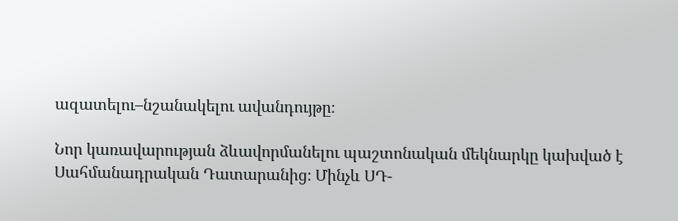ազատելու–նշանակելու ավանդույթը։

Նոր կառավարության ձևավորմանելու պաշտոնական մեկնարկը կախված է Սահմանադրական Դատարանից։ Մինչև ՍԴ-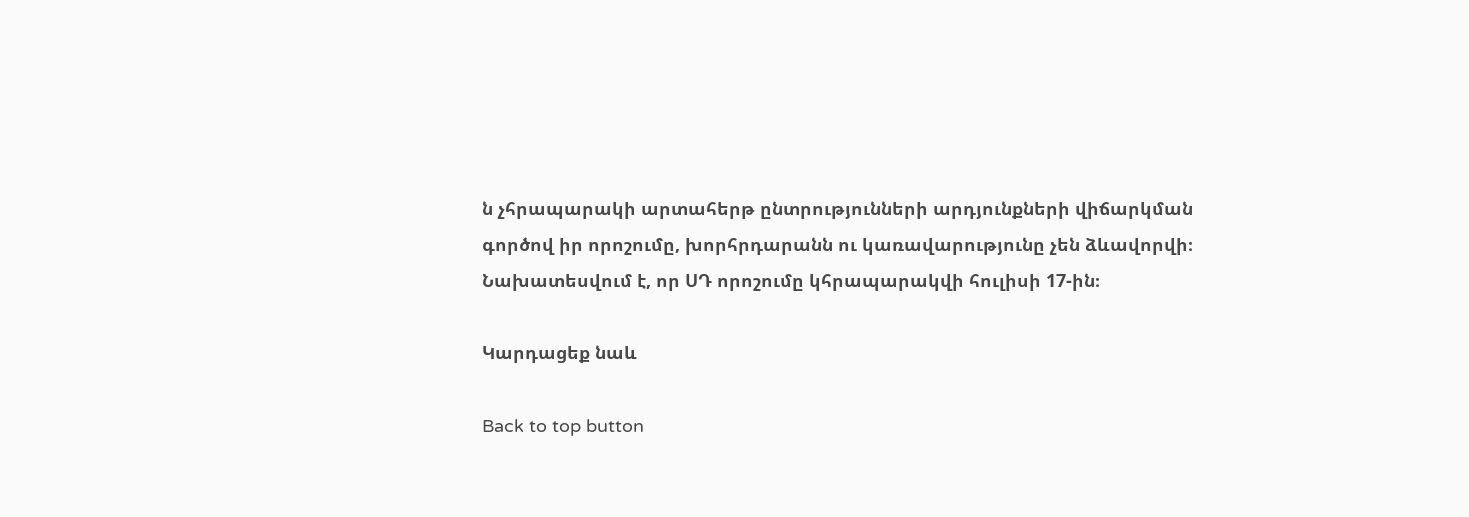ն չհրապարակի արտահերթ ընտրությունների արդյունքների վիճարկման գործով իր որոշումը, խորհրդարանն ու կառավարությունը չեն ձևավորվի։ Նախատեսվում է, որ ՍԴ որոշումը կհրապարակվի հուլիսի 17-ին։

Կարդացեք նաև

Back to top button